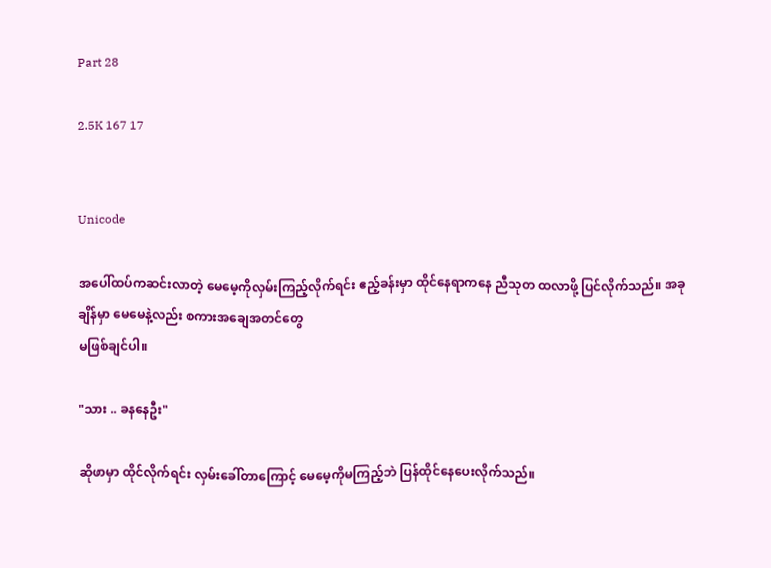Part 28

2.5K 167 17


Unicode

အပေါ်ထပ်ကဆင်းလာတဲ့ မေမေ့ကိုလှမ်းကြည့်လိုက်ရင်း ဧည့်ခန်းမှာ ထိုင်နေရာကနေ ညီသုတ ထလာဖို့ ပြင်လိုက်သည်။ အခုချိန်မှာ မေမေနဲ့လည်း စကားအချေအတင်တွေ
မဖြစ်ချင်ပါ။

"သား .. ခနနေဦး"

ဆိုဖာမှာ ထိုင်လိုက်ရင်း လှမ်းခေါ်တာကြောင့် မေမေ့ကိုမကြည့်ဘဲ ပြန်ထိုင်နေပေးလိုက်သည်။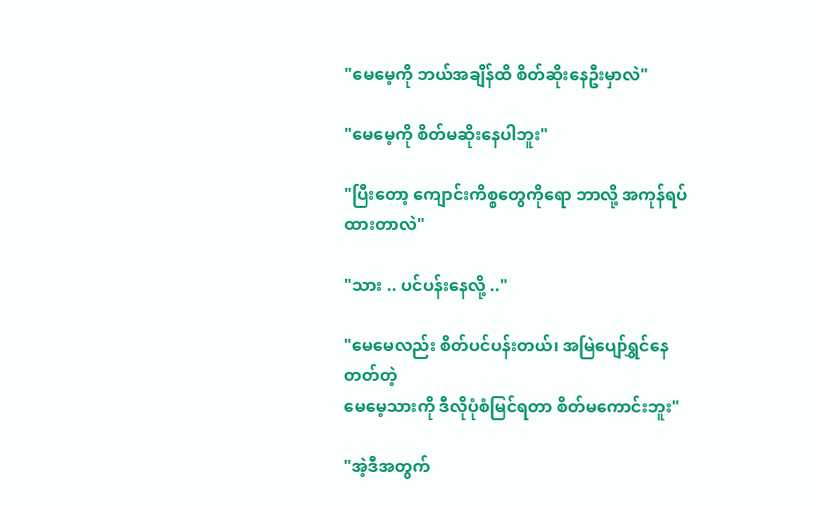"မေမေ့ကို ဘယ်အချိန်ထိ စိတ်ဆိုးနေဦးမှာလဲ"

"မေမေ့ကို စိတ်မဆိုးနေပါဘူး"

"ပြီးတော့ ကျောင်းကိစ္စတွေကိုရော ဘာလို့ အကုန်ရပ်ထားတာလဲ"

"သား .. ပင်ပန်းနေလို့ .."

"မေမေလည်း စိတ်ပင်ပန်းတယ်၊ အမြဲပျော်ရွှင်နေတတ်တဲ့
မေမေ့သားကို ဒီလိုပုံစံမြင်ရတာ စိတ်မကောင်းဘူး"

"အဲ့ဒီအတွက်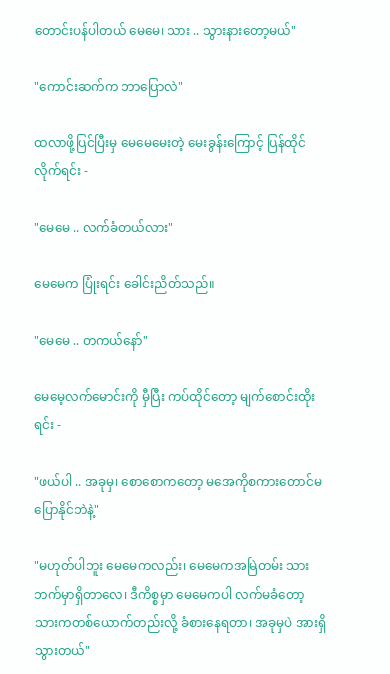တောင်းပန်ပါတယ် မေမေ၊ သား .. သွားနားတော့မယ်"

"ကောင်းဆက်က ဘာပြောလဲ"

ထလာဖို့ပြင်ပြီးမှ မေမေမေးတဲ့ မေးခွန်းကြောင့် ပြန်ထိုင်လိုက်ရင်း -

"မေမေ .. လက်ခံတယ်လား"

မေမေက ပြုံးရင်း ခေါင်းညိတ်သည်။

"မေမေ .. တကယ်နော်"

မေမေ့လက်မောင်းကို မှီပြီး ကပ်ထိုင်တော့ မျက်စောင်းထိုးရင်း -

"ဖယ်ပါ .. အခုမှ၊ စောစောကတော့ မအေကိုစကားတောင်မပြောနိုင်ဘဲနဲ့"

"မဟုတ်ပါဘူး မေမေကလည်း၊ မေမေကအမြဲတမ်း သားဘက်မှာရှိတာလေ၊ ဒီကိစ္စမှာ မေမေကပါ လက်မခံတော့ သားကတစ်ယောက်တည်းလို့ ခံစားနေရတာ၊ အခုမှပဲ အားရှိသွားတယ်"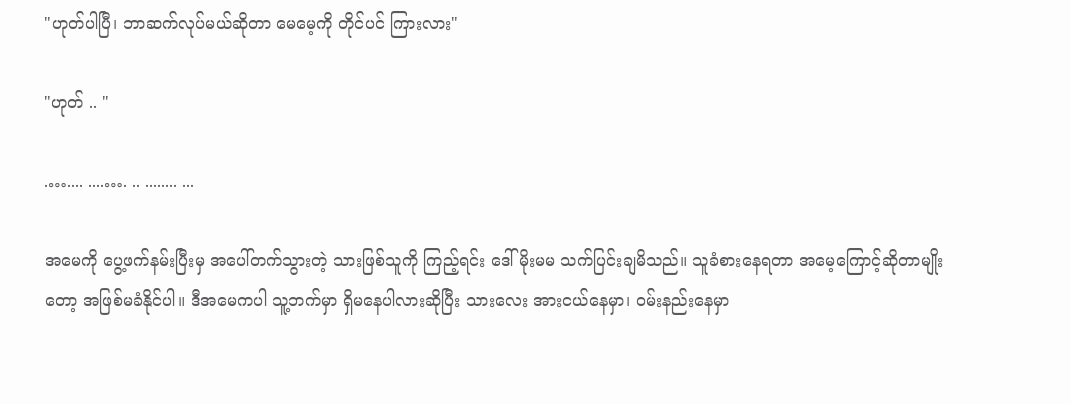"ဟုတ်ပါပြီ၊ ဘာဆက်လုပ်မယ်ဆိုတာ မေမေ့ကို တိုင်ပင် ကြားလား"

"ဟုတ် .. "

.….... ....…. .. ........ ...

အမေကို ပွေ့ဖက်နမ်းပြီးမှ အပေါ်တက်သွားတဲ့ သားဖြစ်သူကို ကြည့်ရင်း ဒေါ်မိုးမမ သက်ပြင်းချမိသည်။ သူခံစားနေရတာ အမေ့ကြောင့်ဆိုတာမျိုးတော့ အဖြစ်မခံနိုင်ပါ။ ဒီအမေကပါ သူ့ဘက်မှာ ရှိမနေပါလားဆိုပြီး သားလေး အားငယ်နေမှာ၊ ၀မ်းနည်းနေမှာ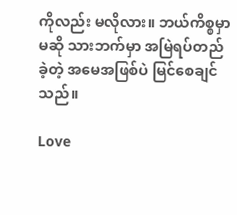ကိုလည်း မလိုလား။ ဘယ်ကိစ္စမှာမဆို သားဘက်မှာ အမြဲရပ်တည်ခဲ့တဲ့ အမေအဖြစ်ပဲ မြင်စေချင်သည်။

Love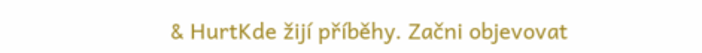& HurtKde žijí příběhy. Začni objevovat